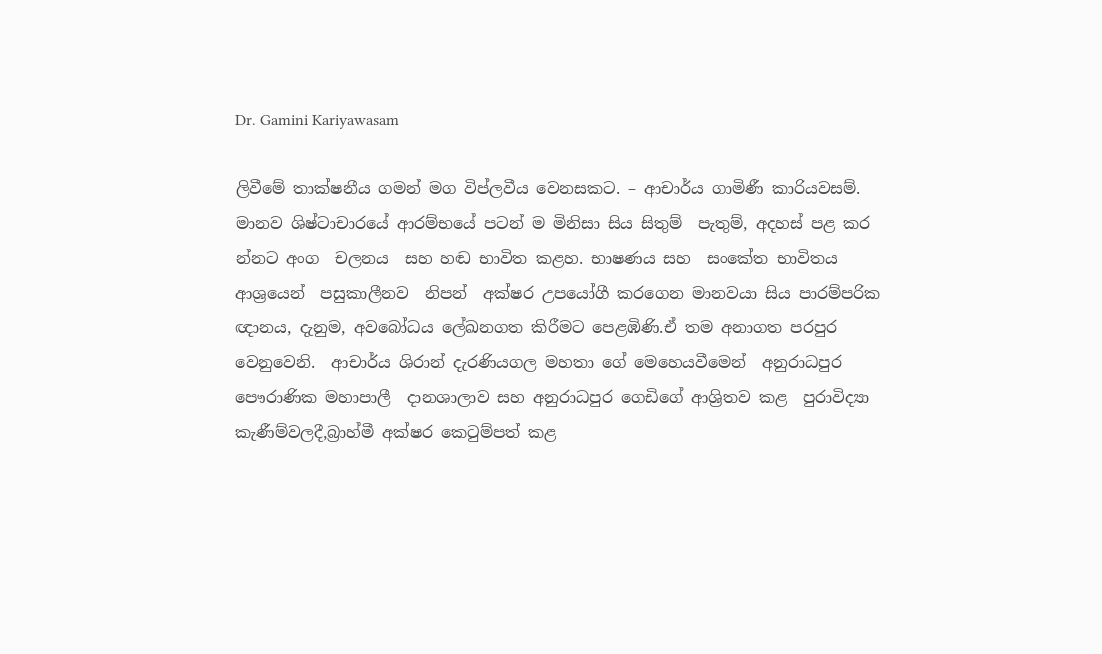Dr. Gamini Kariyawasam

ලිවීමේ තාක්ෂනීය ගමන් මග විප්ලවීය වෙනසකට. – ආචාර්ය ගාමිණී කාරියවසම්. මානව ශිෂ්ටාචාරයේ ආරම්භයේ පටන් ම මිනිසා සිය සිතුම්  පැතුම්, අදහස් පළ කර න්නට අංග  චලනය  සහ හඬ භාවිත කළහ. භාෂණය සහ  සංකේත භාවිතය ආශ්‍රයෙන්  පසුකාලීනව  නිපන්  අක්ෂර උපයෝගී කරගෙන මානවයා සිය පාරම්පරික ඥානය, දැනුම, අවබෝධය ලේඛනගත කිරීමට පෙළඹිණි.ඒ තම අනාගත පරපුර වෙනුවෙනි.  ආචාර්ය ශිරාන් දැරණියගල මහතා ගේ මෙහෙයවීමෙන්  අනුරාධපුර පෞරාණික මහාපාලී  දානශාලාව සහ අනුරාධපුර ගෙඩිගේ ආශ්‍රිතව කළ  පුරාවිද්‍යා කැණීම්වලදී,බ්‍රාහ්මී අක්ෂර කෙටුම්පත් කළ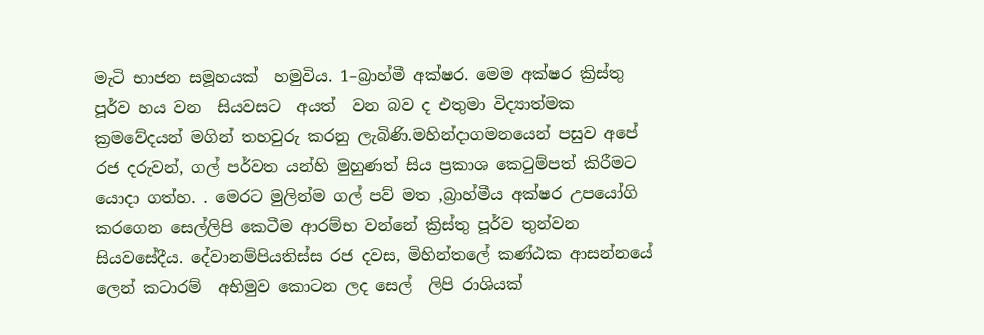මැටි භාජන සමූහයක්  හමුවිය. 1–බ්‍රාහ්මී අක්ෂර. මෙම අක්ෂර ක්‍රිස්තු  පූර්ව හය වන  සියවසට  අයත්  වන බව ද එතුමා විද්‍යාත්මක ක්‍රමවේදයන් මගින් තහවුරු කරනු ලැබිණි.මහින්දාගමනයෙන් පසුව අපේ රජ දරුවන්, ගල් පර්වත යන්හි මුහුණත් සිය ප්‍රකාශ කෙටුම්පත් කිරීමට යොදා ගත්හ. . මෙරට මුලින්ම ගල් පව් මත ,බ්‍රාහ්මීය අක්ෂර උපයෝගි කරගෙන සෙල්ලිපි කෙටීම ආරම්භ වන්නේ ක්‍රිස්තු පූර්ව තුන්වන සියවසේදීය. දේවානම්පියතිස්ස රජ දවස, මිහින්තලේ කණ්ඨක ආසන්නයේ  ලෙන් කටාරම්  අභිමුව කොටන ලද සෙල්  ලිපි රාශියක්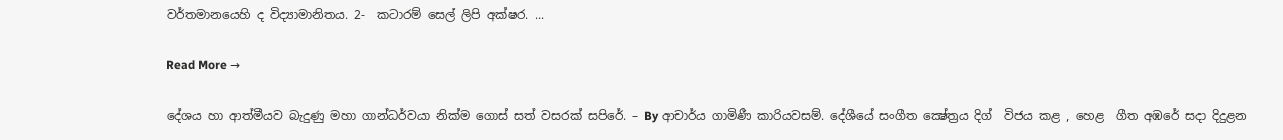වර්තමානයෙහි ද විද්‍යාමානිතය. 2-  කටාරම් සෙල් ලිපි අක්ෂර. ...

Read More →

දේශය හා ආත්මීයව බැදුණු මහා ගාන්ධර්වයා නික්ම ගොස් සත් වසරක් සපිරේ. – By ආචාර්ය ගාමිණී කාරියවසම්. දේශීයේ සංගීත ක්‍ෂේත්‍රය දිග්  විජය කළ , හෙළ  ගීත අඹරේ සදා දිදුළන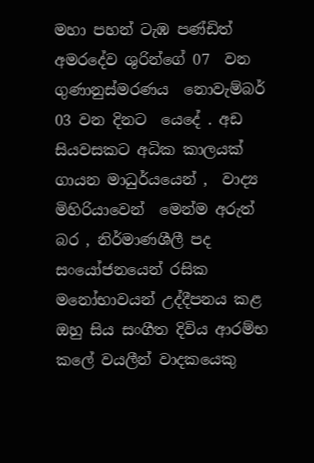මහා පහන් ටැඹ පණ්ඩිත් අමරදේව ශුරින්ගේ 07  වන ගුණානුස්මරණය  නොවැම්බර් 03 වන දිනට  යෙදේ . අඩ සියවසකට අධික කාලයක්  ගායන මාධුර්යයෙන් ,  වාද්‍ය  මිහිරියාවෙන්  මෙන්ම අරුත් බර , නිර්මාණශීලී පද සංයෝජනයෙන් රසික මනෝභාවයන් උද්දීපනය කළ ඔහු සිය සංගීත දිවිය ආරම්භ කලේ වයලීන් වාදකයෙකු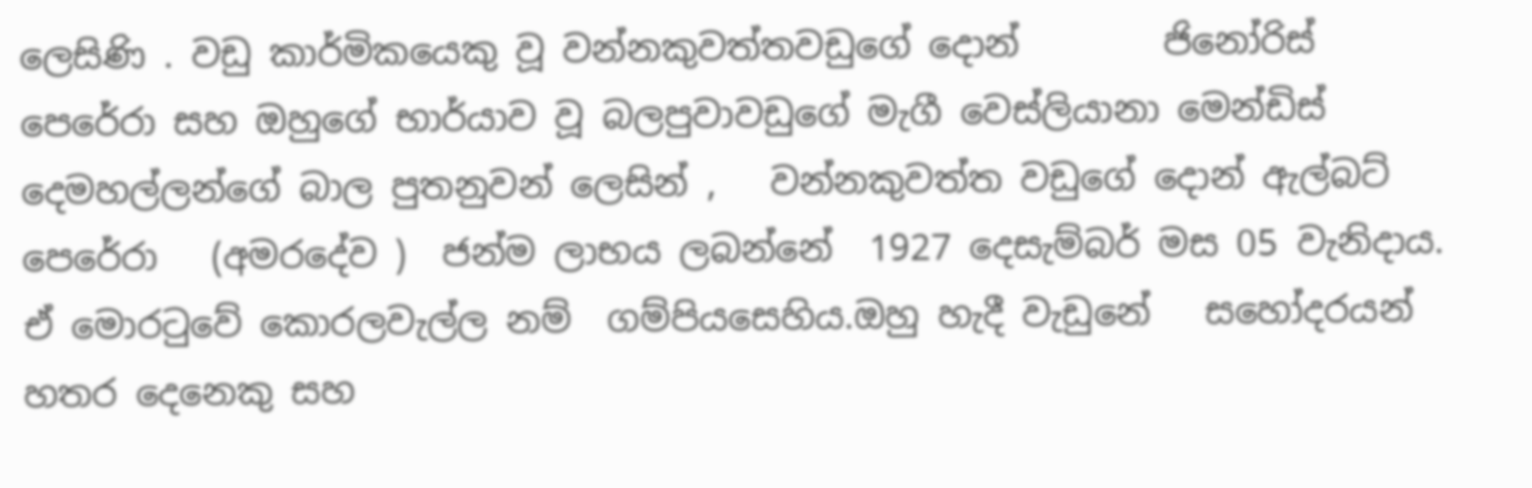ලෙසිණි . වඩු කාර්මිකයෙකු වූ වන්නකුවත්තවඩුගේ දොන්        ජිනෝරිස් පෙරේරා සහ ඔහුගේ භාර්යාව වූ බලපුවාවඩුගේ මැගී වෙස්ලියානා මෙන්ඩිස් දෙමහල්ලන්ගේ බාල පුතනුවන් ලෙසින් ,   වන්නකුවත්ත වඩුගේ දොන් ඇල්බට් පෙරේරා   (අමරදේව )  ජන්ම ලාභය ලබන්නේ  1927 දෙසැම්බර් මස 05 වැනිදාය. ඒ මොරටුවේ කොරලවැල්ල නම්  ගම්පියසෙහිය.ඔහු හැදී වැඩුනේ   සහෝදරයන් හතර දෙනෙකු සහ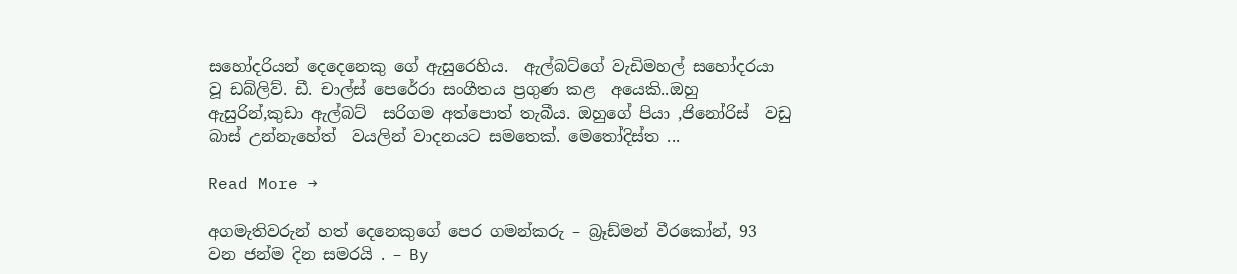සහෝදරියන් දෙදෙනෙකු ගේ ඇසුරෙහිය.  ඇල්බට්ගේ වැඩිමහල් සහෝදරයා වූ ඩබ්ලිව්. ඩී. චාල්ස් පෙරේරා සංගීතය ප්‍රගුණ කළ  අයෙකි..ඔහු ඇසුරින්,කුඩා ඇල්බට්  සරිගම අත්පොත් තැබීය. ඔහුගේ පියා ,ජිනෝරිස්  වඩු බාස් උන්නැහේත්  වයලින් වාදනයට සමතෙක්. මෙතෝදිස්ත ...

Read More →

අගමැතිවරුන් හත් දෙනෙකුගේ පෙර ගමන්කරු – බ්‍රෑඩ්මන් වීරකෝන්, 93 වන ජන්ම දින සමරයි . – By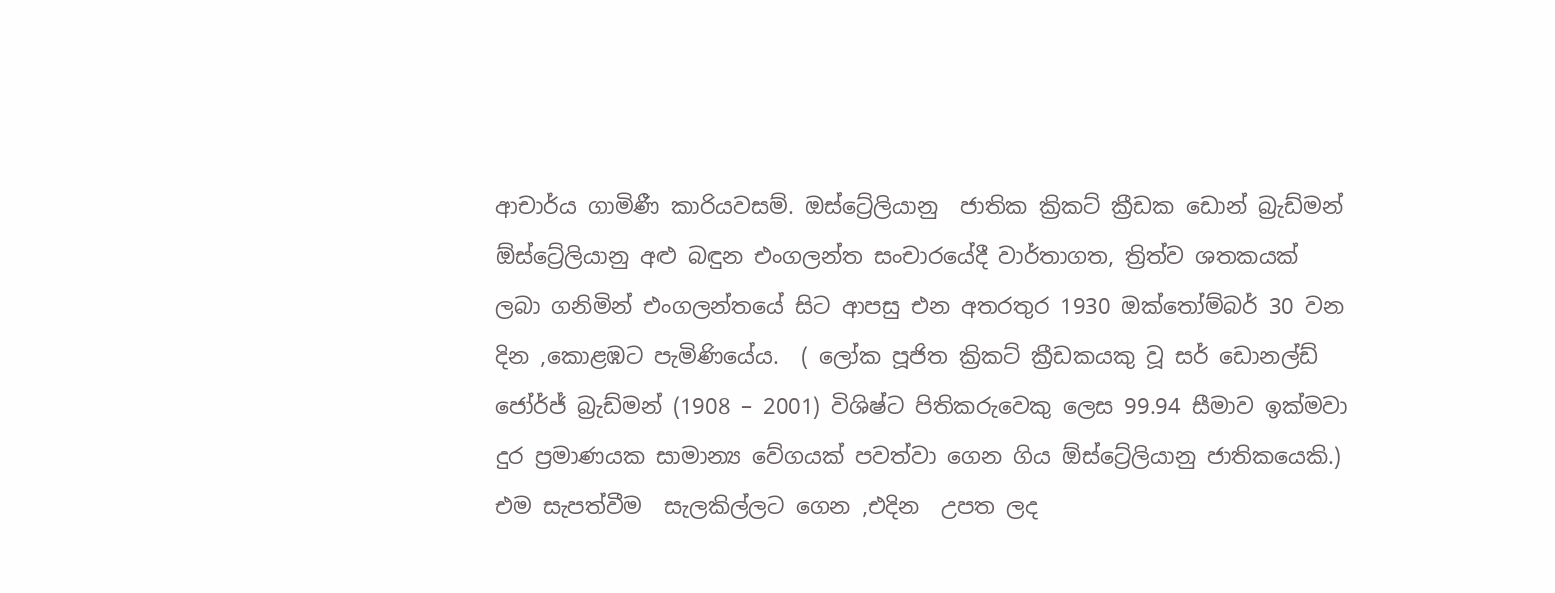ආචාර්ය ගාමිණී කාරියවසම්. ඔස්ට්‍රේලියානු  ජාතික ක්‍රිකට් ක්‍රීඩක ඩොන් බ්‍රැඩ්මන් ඕස්ට්‍රේලියානු අළු බඳුන එංගලන්ත සංචාරයේදී වාර්තාගත, ත්‍රිත්ව ශතකයක් ලබා ගනිමින් එංගලන්තයේ සිට ආපසු එන අතරතුර 1930 ඔක්තෝම්බර් 30 වන දින ,කොළඹට පැමිණියේය.  ( ලෝක පූජිත ක්‍රිකට් ක්‍රීඩකයකු වූ සර් ඩොනල්ඩ් ජෝර්ජ් බ්‍රැඩ්මන් (1908 – 2001) විශිෂ්ට පිතිකරුවෙකු ලෙස 99.94 සීමාව ඉක්මවා දුර ප්‍රමාණයක සාමාන්‍ය වේගයක් පවත්වා ගෙන ගිය ඕස්ට්‍රේලියානු ජාතිකයෙකි.)  එම සැපත්වීම  සැලකිල්ලට ගෙන ,එදින  උපත ලද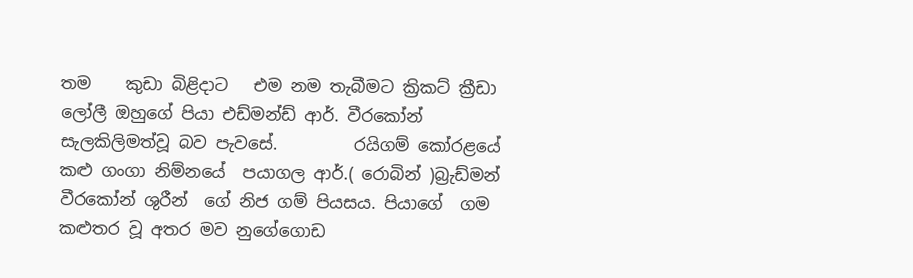තම    කුඩා බිළිදාට   එම නම තැබීමට ක්‍රිකට් ක්‍රීඩා ලෝලී ඔහුගේ පියා එඩ්මන්ඩ් ආර්. වීරකෝන් සැලකිලිමත්වූ බව පැවසේ.         රයිගම් කෝරළයේ කළු ගංගා නිම්නයේ  පයාගල ආර්.( රොබින් )බ්‍රැඩ්මන් වීරකෝන් ශුරීන්  ගේ නිජ ගම් පියසය. පියාගේ  ගම කළුතර වූ අතර මව නුගේගොඩ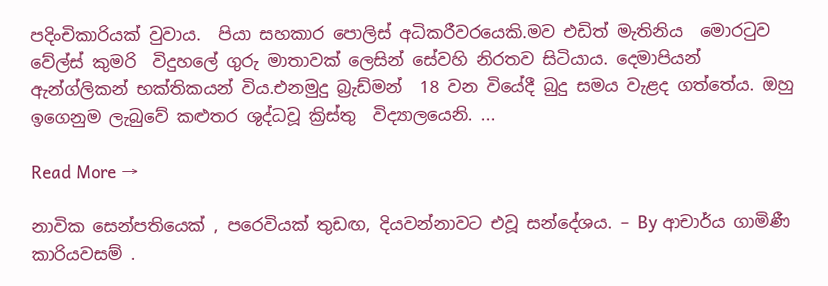පදිංචිකාරියක් වුවාය.  පියා සහකාර පොලිස් අධිකරීවරයෙකි.මව එඩිත් මැතිනිය  මොරටුව  වේල්ස් කුමරි  විදුහලේ ගුරු මාතාවක් ලෙසින් සේවහි නිරතව සිටියාය. දෙමාපියන් ඇන්ග්ලිකන් භක්තිකයන් විය.එනමුදු බ්‍රැඩ්මන්  18 වන වියේදී බුදු සමය වැළද ගත්තේය. ඔහු ඉගෙනුම ලැබුවේ කළුතර ශුද්ධවූ ක්‍රිස්තු  විද්‍යාලයෙනි. ...

Read More →

නාවික සෙන්පතියෙක් , පරෙවියක් තුඩඟ, දියවන්නාවට එවූ සන්දේශය. – By ආචාර්ය ගාමිණී කාරියවසම් .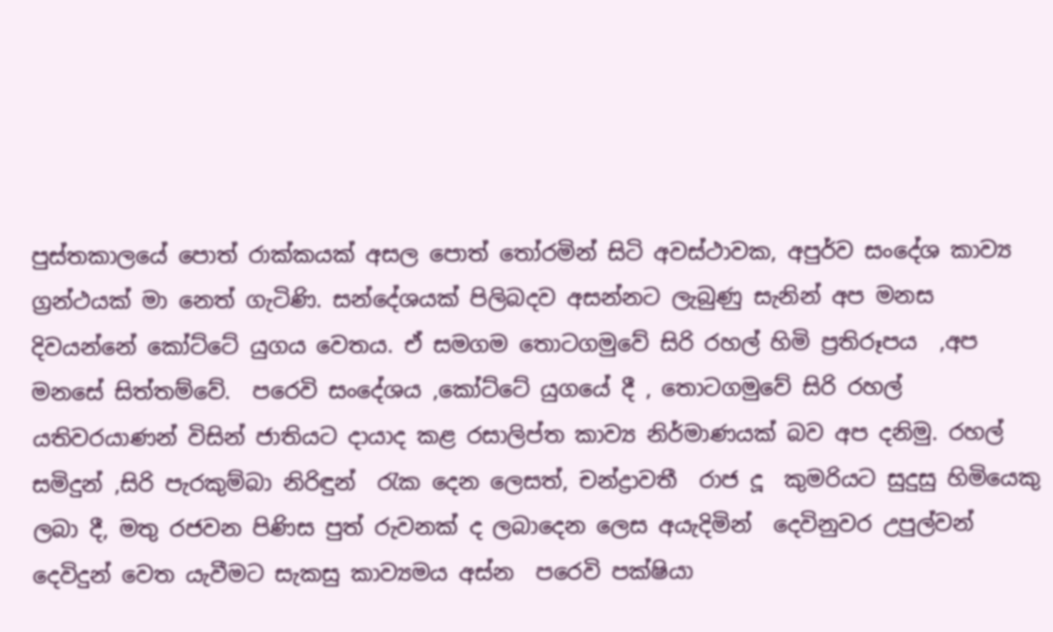පුස්තකාලයේ පොත් රාක්කයක් අසල පොත් තෝරමින් සිටි අවස්ථාවක, අපුර්ව සංදේශ කාව්‍ය ග්‍රන්ථයක් මා නෙත් ගැටිණි. සන්දේශයක් පිලිබදව අසන්නට ලැබුණු සැනින් අප මනස දිවයන්නේ කෝට්ටේ යුගය වෙතය. ඒ සමගම තොටගමුවේ සිරි රහල් හිමි ප්‍රතිරූපය  ,අප මනසේ සිත්තම්වේ.  පරෙවි සංදේශය ,කෝට්ටේ යුගයේ දී , තොටගමුවේ සිරි රහල් යතිවරයාණන් විසින් ජාතියට දායාද කළ රසාලිප්ත කාව්‍ය නිර්මාණයක් බව අප දනිමු. රහල් සමිදුන් ,සිරි පැරකුම්බා නිරිඳුන්  රැක දෙන ලෙසත්, චන්ද්‍රාවතී  රාජ දූ  කුමරියට සුදුසු හිමියෙකු ලබා දී, මතු රජවන පිණිස පුත් රුවනක් ද ලබාදෙන ලෙස අයැදිමින්  දෙවිනුවර උපුල්වන් දෙවිදුන් වෙත යැවීමට සැකසු කාව්‍යමය අස්න  පරෙවි පක්ෂියා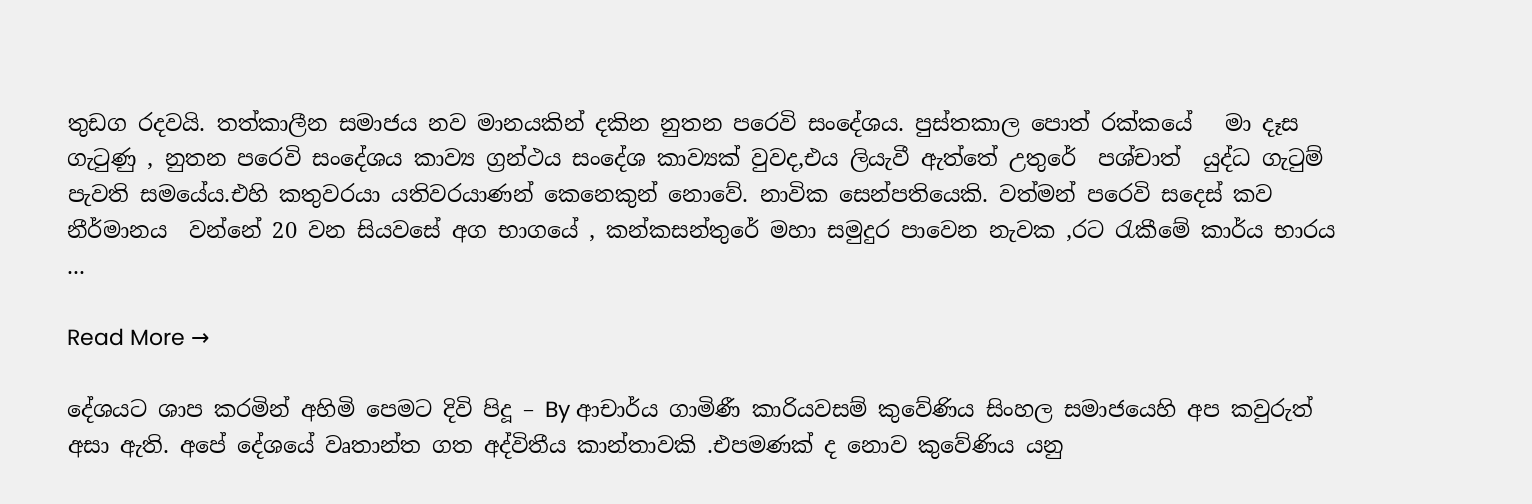තුඩග රදවයි. තත්කාලීන සමාජය නව මානයකින් දකින නුතන පරෙවි සංදේශය. පුස්තකාල පොත් රක්කයේ   මා දෑස ගැටුණු , නුතන පරෙවි සංදේශය කාව්‍ය ග්‍රන්ථය සංදේශ කාව්‍යක් වුවද,එය ලියැවී ඇත්තේ උතුරේ  පශ්චාත්  යුද්ධ ගැටුම් පැවති සමයේය.එහි කතුවරයා යතිවරයාණන් කෙනෙකුන් නොවේ. නාවික සෙන්පතියෙකි. වත්මන් පරෙවි සදෙස් කව නීර්මානය  වන්නේ 20 වන සියවසේ අග භාගයේ , කන්කසන්තුරේ මහා සමුදුර පාවෙන නැවක ,රට රැකීමේ කාර්ය භාරය ...

Read More →

දේශයට ශාප කරමින් අහිමි පෙමට දිවි පිදූ – By ආචාර්ය ගාමිණී කාරියවසම් කුවේණිය සිංහල සමාජයෙහි අප කවුරුත් අසා ඇති. අපේ දේශයේ වෘතාන්ත ගත අද්විතීය කාන්තාවකි .එපමණක් ද නොව කුවේණිය යනු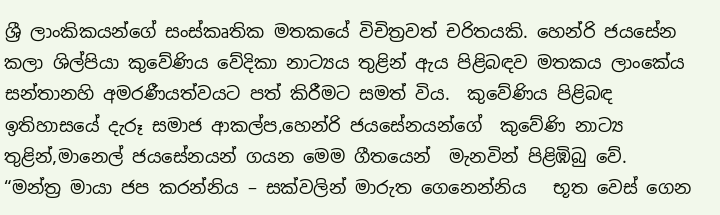ශ්‍රී ලාංකිකයන්ගේ සංස්කෘතික මතකයේ විචිත්‍රවත් චරිතයකි. හෙන්රි ජයසේන කලා ශිල්පියා කුවේණිය වේදිකා නාට්‍යය තුළින් ඇය පිළිබඳව මතකය ලාංකේය සන්තානහි අමරණීයත්වයට පත් කිරීමට සමත් විය.  කුවේණිය පිළිබඳ ඉතිහාසයේ දැරූ සමාජ ආකල්ප,හෙන්රි ජයසේනයන්ගේ  කුවේණි නාට්‍ය තුළින්,මානෙල් ජයසේනයන් ගයන මෙම ගීතයෙන්  මැනවින් පිළිඹිබු වේ.  “මන්ත්‍ර මායා ජප කරන්නිය – සක්වලින් මාරුත ගෙනෙන්නිය   භූත වෙස් ගෙන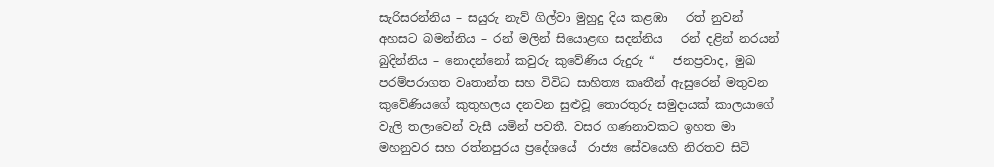සැරිසරන්නිය – සයුරු නැව් ගිල්වා මුහුදු දිය කළඹා   රත් නුවන් අහසට බමන්නිය – රන් මලින් සියොළඟ සදන්නිය   රන් දළින් නරයන් බුදින්නිය – නොදන්නෝ කවුරු කුවේණිය රුදුරු “   ජනප්‍රවාද, මුඛ පරම්පරාගත වෘතාන්ත සහ විවිධ සාහිත්‍ය කෘතීන් ඇසුරෙන් මතුවන කුවේණියගේ කුතුහලය දනවන සුළුවූ තොරතුරු සමුද‌ායක් කාලයාගේ වැලි තලාවෙන් වැසී යමින් පවතී. වසර ගණනාවකට ඉහත මා මහනුවර සහ රත්නපුරය ප්‍රදේශයේ  රාජ්‍ය සේවයෙහි නිරතව සිටි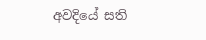අවදියේ සති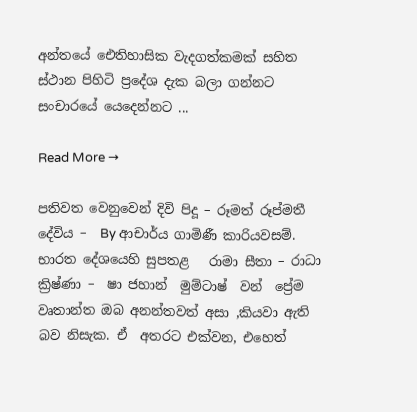අන්තයේ ඓතිහාසික වැදගත්කමක් සහිත ස්ථාන පිහිටි ප්‍රදේශ දැක බලා ගන්නට සංචාරයේ යෙදෙන්නට ...

Read More →

පතිවත වෙනුවෙන් දිවි පිදූ – රූමත් රූප්මතී දේවිය –  By ආචාර්ය ගාමිණී කාරියවසම්. භාරත දේශයෙහි සුපතළ   රාමා සීතා – රාධා ක්‍රිෂ්ණා –  ෂා ජහාන්  මුම්ටාෂ්  වන්  ප්‍රේම වෘතාන්ත ඔබ අනන්තවත් අසා ,කියවා ඇති බව නිසැක. ඒ  අතරට එක්වන, එහෙත්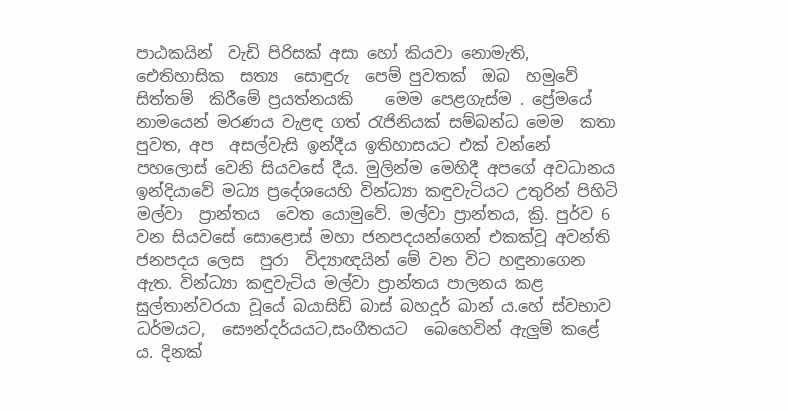පාඨකයින්  වැඩි පිරිසක් අසා හෝ කියවා නොමැති,   ඓතිහාසික  සත්‍ය  සොඳුරු  පෙම් පුවතක්  ඔබ  හමුවේ සිත්තම්  කිරීමේ ප්‍රයත්නයකි    මෙම පෙළගැස්ම . ප්‍රේමයේ  නාමයෙන් මරණය වැළඳ ගත් රැජිනියක් සම්බන්ධ මෙම  කතා පුවත, අප  අසල්වැසි ඉන්දීය ඉතිහාසයට එක් වන්නේ පහලොස් වෙනි සියවසේ දීය. මුලින්ම මෙහිදී අපගේ අවධානය  ඉන්දියාවේ මධ්‍ය ප්‍රදේශයෙහි වින්ධ්‍යා කඳුවැටියට උතුරින් පිහිටි මල්වා  ප්‍රාන්තය  වෙත යොමුවේ. මල්වා ප්‍රාන්තය, ක්‍රි. පුර්ව 6 වන සියවසේ සොළොස් මහා ජනපදයන්ගෙන් එකක්වූ අවන්ති ජනපදය ලෙස  පුරා  විද්‍යාඥයින් මේ වන විට හඳුනාගෙන ඇත. වින්ධ්‍යා කඳුවැටිය මල්වා ප්‍රාන්තය පාලනය කළ   සුල්තාන්වරයා වූයේ බයාසිඩ් බාස් බහදූර් ඛාන් ය.හේ ස්වභාව  ධර්මයට,  සෞන්දර්යයට,සංගීතයට  බෙහෙවින් ඇලුම් කළේ ය. දිනක්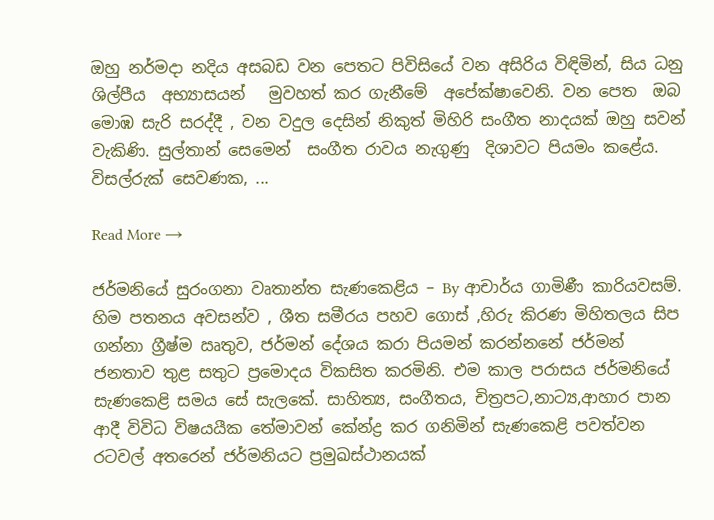ඔහු නර්මදා නදිය අසබඩ වන පෙතට පිවිසියේ වන අසිරිය විඳිමින්, සිය ධනු ශිල්පීය  අභ්‍යාසයන්   මුවහත් කර ගැනීමේ  අපේක්ෂාවෙනි. වන පෙත  ඔබ මොඹ සැරි සරද්දී , වන වදුල දෙසින් නිකුත් මිහිරි සංගීත නාදයක් ඔහු සවන් වැකිණි. සුල්තාන් සෙමෙන්  සංගීත රාවය නැගුණු  දිශාවට පියමං කළේය. විසල්රුක් සෙවණක, ...

Read More →

ජර්මනියේ සුරංගනා වෘතාන්ත සැණකෙළිය – By ආචාර්ය ගාමිණී කාරියවසම්. හිම පතනය අවසන්ව , ශීත සමීරය පහව ගොස් ,හිරු කිරණ මිහිතලය සිප ගන්නා ග්‍රීෂ්ම ඍතුව, ජර්මන් දේශය කරා පියමන් කරන්නනේ ජර්මන් ජනතාව තුළ සතුට ප්‍රමොදය විකසිත කරමිනි. එම කාල පරාසය ජර්මනියේ සැණකෙළි සමය සේ සැලකේ. සාහිත්‍ය, සංගීතය, චිත්‍රපට,නාට්‍ය,ආහාර පාන ආදී විවිධ විෂයයීක තේමාවන් කේන්ද්‍ර කර ගනිමින් සැණකෙළි පවත්වන රටවල් අතරෙන් ජර්මනියට ප්‍රමුඛස්ථානයක්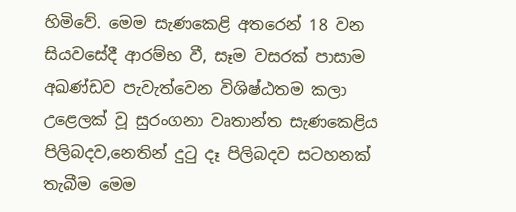හිමිවේ. මෙම සැණකෙළි අතරෙන් 18 වන සියවසේදී ආරම්භ වී, සෑම වසරක් පාසාම අඛණ්ඩව පැවැත්වෙන විශිෂ්ඨතම කලා උළෙලක් වූ සුරංගනා වෘතාන්ත සැණකෙළිය පිලිබදව,නෙතින් දුටු දෑ පිලිබදව සටහනක් තැබීම මෙම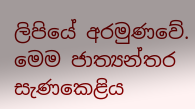ලිපියේ අරමුණවේ. මෙම ජාත්‍යන්තර සැණකෙළිය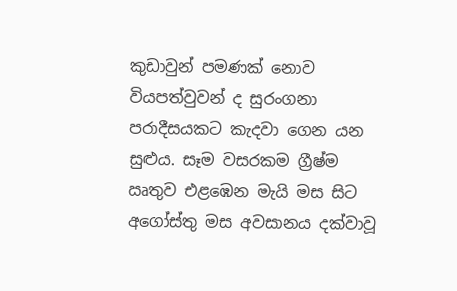කුඩාවුන් පමණක් නොව වියපත්වුවන් ද සුරංගනා පරාදීසයකට කැදවා ගෙන යන සුළුය. සෑම වසරකම ග්‍රීෂ්ම ඍතුව එළඹෙන මැයි මස සිට අගෝස්තු මස අවසානය දක්වාවූ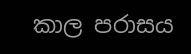කාල පරාසය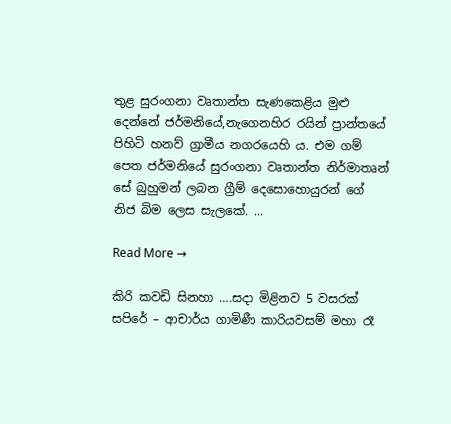තුළ සුරංගනා වෘතාන්ත සැණකෙළිය මුළු දෙන්නේ ජර්මනියේ,නැගෙනහිර රයින් ප්‍රාන්තයේ පිහිටි හනව් ග්‍රාමීය නගරයෙහි ය. එම ගම් පෙත ජර්මනියේ සුරංගනා වෘතාන්ත නිර්මාතෘන් සේ බුහුමන් ලබන ග්‍රීම් දෙසොහොයුරන් ගේ නිජ බිම ලෙස සැලකේ. ...

Read More →

කිරි කවඩි සිනහා ….සදා මිළිනව 5 වසරක් සපිරේ – ආචාර්ය ගාමිණී කාරියවසම් මහා රෑ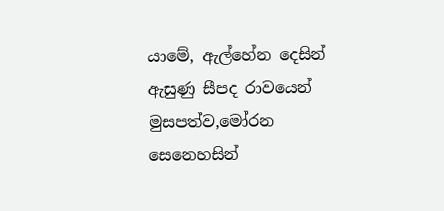යාමේ, ඇල්හේන දෙසින් ඇසුණු සීපද රාවයෙන් මුසපත්ව,මෝරන සෙනෙහසින්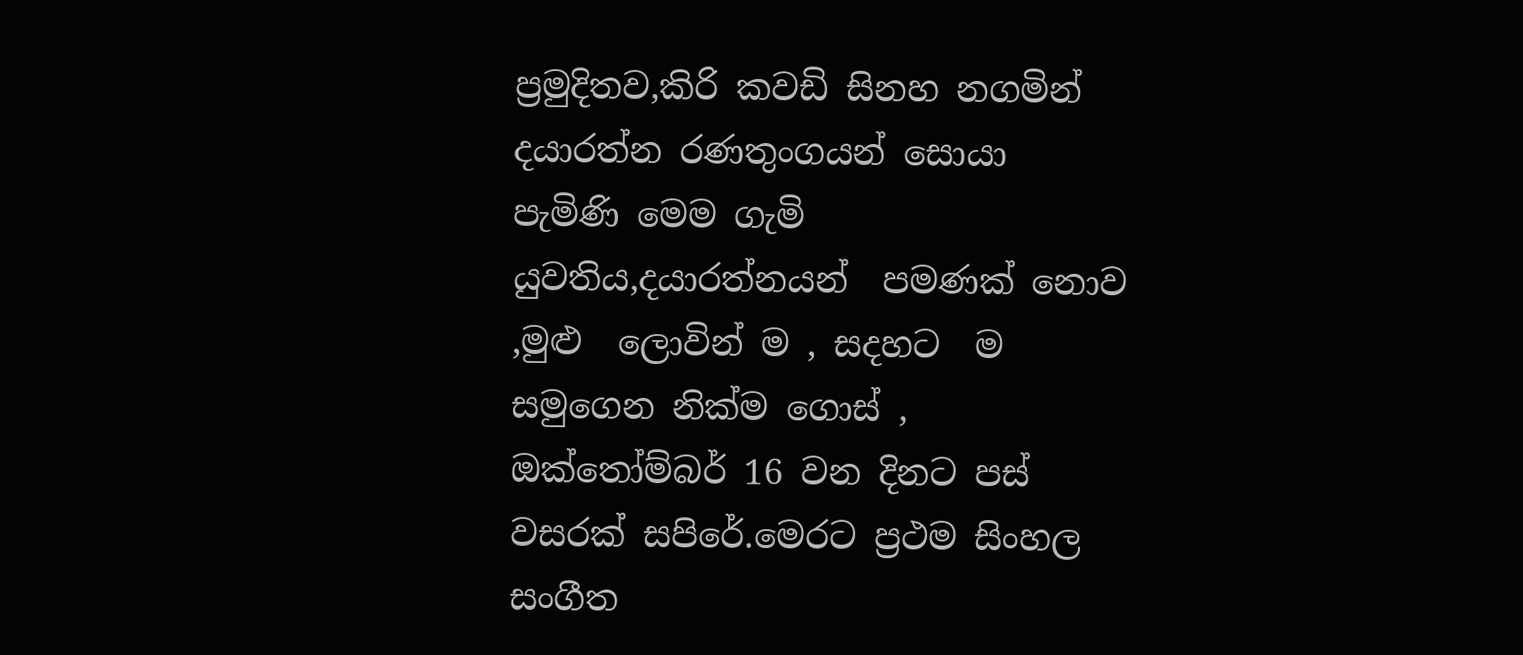ප්‍රමුදිතව,කිරි කවඩි සිනහ නගමින්    දයාරත්න රණතුංගයන් සොයා පැමිණි මෙම ගැමි  යුවතිය,දයාරත්නයන්  පමණක් නොව ,මුළු  ලොවින් ම , සදහට  ම සමුගෙන නික්ම ගොස් , ඔක්තෝම්බර් 16 වන දිනට පස් වසරක් සපිරේ.මෙරට ප්‍රථම සිංහල සංගීත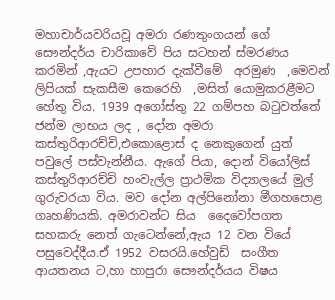මහාචාර්යවරියවූ අමරා රණතුංගයන් ගේ සෞන්දර්ය චාරිකාවේ පිය සටහන් ස්මරණය  කරමින් ,ඇයට උපහාර දැක්වීමේ  අරමුණ  ,මෙවන් ලිපියක් සැකසීම කෙරෙහි  ,මසිත් යොමුකරළීමට හේතු විය. 1939 අගෝස්තු 22 ගම්පහ බටුවත්තේ ජන්ම ලාභය ලද , දෝන අමරා කස්තුරිආරච්චි,එකොළොස් ද නෙකුගෙන් යුත් පවුලේ පස්වැන්නීය. ඇගේ පියා, දොන් වියෝලිස් කස්තුරිආරච්චි හංවැල්ල ප්‍රාථමික විද්‍යාලයේ මුල් ගුරුවරයා විය. මව දෝන අල්පිනෝනා මීගහපොළ ගෘහණියකි. අමරාවන්ට සිය  දෛවෝපගත සහකරු නෙත් ගැටෙන්නේ,ඇය 12 වන වියේ පසුවෙද්දීය.ඒ 1952 වසරයි.හේවුඩ්  සංගීත  ආයතනය ට,හා හාපුරා සෞන්දර්යය විෂය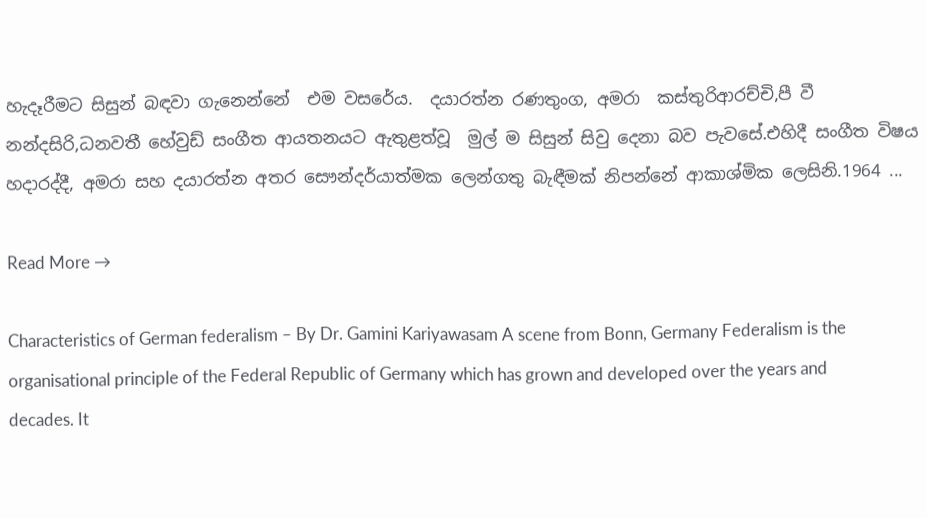හැදෑරීමට සිසුන් බඳවා ගැනෙන්නේ  එම වසරේය.  දයාරත්න රණතුංග, අමරා  කස්තුරිආරච්චි,පී වී නන්දසිරි,ධනවතී හේවුඩ් සංගීත ආයතනයට ඇතුළත්වූ  මුල් ම සිසුන් සිවු දෙනා බව පැවසේ.එහිදී සංගීත විෂය  හදාරද්දී, අමරා සහ දයාරත්න අතර සෞන්දර්යාත්මක ලෙන්ගතු බැඳීමක් නිපන්නේ ආකාශ්මික ලෙසිනි.1964 ...

Read More →

Characteristics of German federalism – By Dr. Gamini Kariyawasam A scene from Bonn, Germany Federalism is the organisational principle of the Federal Republic of Germany which has grown and developed over the years and decades. It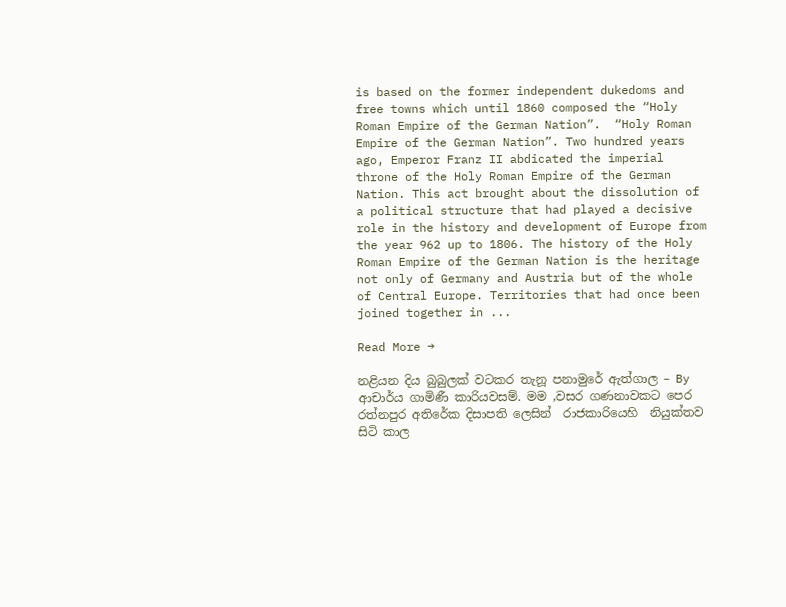is based on the former independent dukedoms and free towns which until 1860 composed the “Holy Roman Empire of the German Nation”.  “Holy Roman Empire of the German Nation”. Two hundred years ago, Emperor Franz II abdicated the imperial throne of the Holy Roman Empire of the German Nation. This act brought about the dissolution of a political structure that had played a decisive role in the history and development of Europe from the year 962 up to 1806. The history of the Holy Roman Empire of the German Nation is the heritage not only of Germany and Austria but of the whole of Central Europe. Territories that had once been joined together in ...

Read More →

නළියන දිය බුබුලක් වටකර තැනූ පනාමුරේ ඇත්ගාල – By ආචාර්ය ගාමිණී කාරියවසම්. මම ,වසර ගණනාවකට පෙර  රත්නපුර අතිරේක දිසාපති ලෙසින්  රාජකාරියෙහි  නියුක්තව  සිටි කාල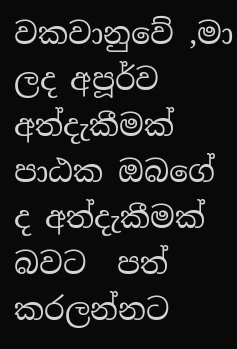වකවානුවේ ,මා ලද අපූර්ව  අත්දැකීමක් පාඨක ඔබගේ ද අත්දැකීමක් බවට  පත් කරලන්නට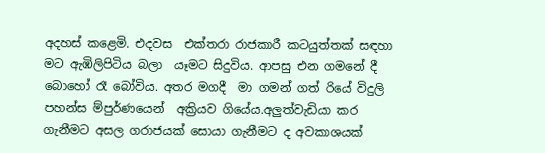අදහස් කළෙමි. එදවස  එක්තරා රාජකාරී කටයුත්තක් සඳහා මට ඇඹිලිපිටිය බලා  යෑමට සිදුවිය. ආපසු එන ගමනේ දී බොහෝ රෑ බෝවිය. අතර මගදී  මා ගමන් ගත් රියේ විදුලි පහන්ස ම්පුර්ණයෙන්  අක්‍රියව ගියේය.අලුත්වැඩියා කර ගැනීමට අසල ගරාජයක් සොයා ගැනීමට ද අවකාශයක්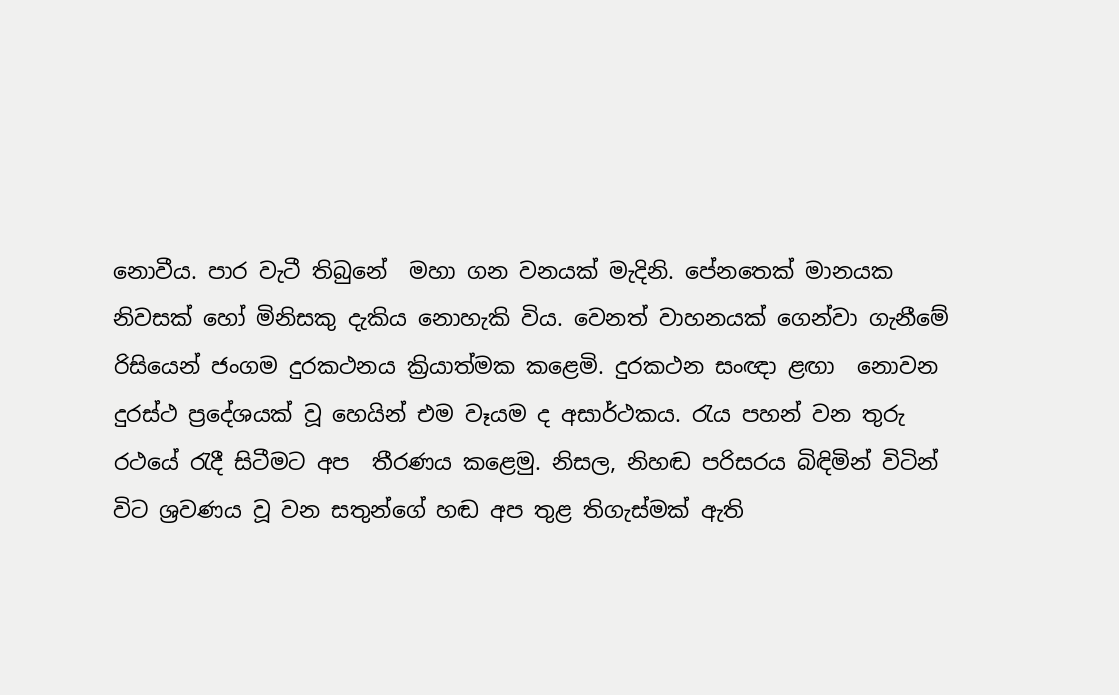නොවීය. පාර වැටී තිබුනේ  මහා ගන වනයක් මැදිනි. පේනතෙක් මානයක නිවසක් හෝ මිනිසකු දැකිය නොහැකි විය. වෙනත් වාහනයක් ගෙන්වා ගැනීමේ රිසියෙන් ජංගම දුරකථනය ක්‍රියාත්මක කළෙමි. දුරකථන සංඥා ළඟා  නොවන දුරස්ථ ප්‍රදේශයක් වූ හෙයින් එම වෑයම ද අසාර්ථකය. රැය පහන් වන තුරු රථයේ රැදී සිටීමට අප  තීරණය කළෙමු. නිසල, නිහඬ පරිසරය බිඳිමින් විටින් විට ශ්‍රවණය වූ වන සතුන්ගේ හඬ අප තුළ තිගැස්මක් ඇති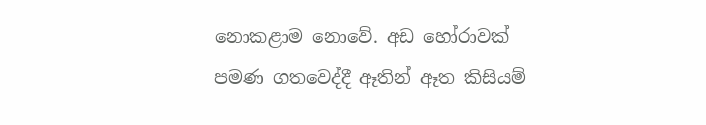නොකළාම නොවේ. අඩ හෝරාවක් පමණ ගතවෙද්දී ඈතින් ඈත කිසියම්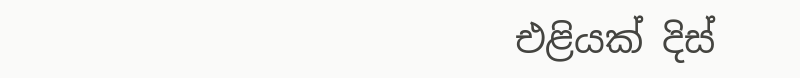එළියක් දිස්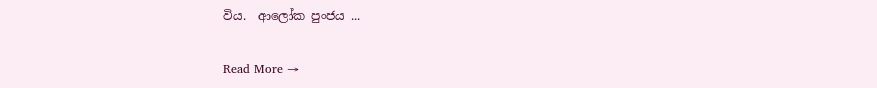විය.  ආලෝක පුංජය ...

Read More →